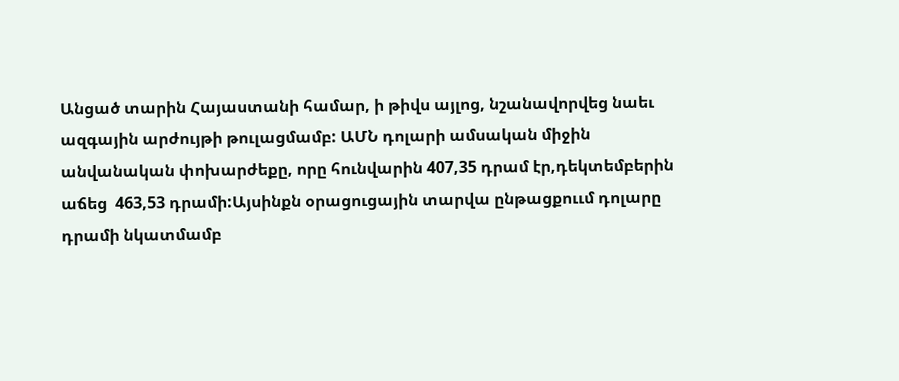Անցած տարին Հայաստանի համար, ի թիվս այլոց, նշանավորվեց նաեւ ազգային արժույթի թուլացմամբ: ԱՄՆ դոլարի ամսական միջին անվանական փոխարժեքը, որը հունվարին 407,35 դրամ էր,դեկտեմբերին աճեց  463,53 դրամի:Այսինքն օրացուցային տարվա ընթացքոււմ դոլարը դրամի նկատմամբ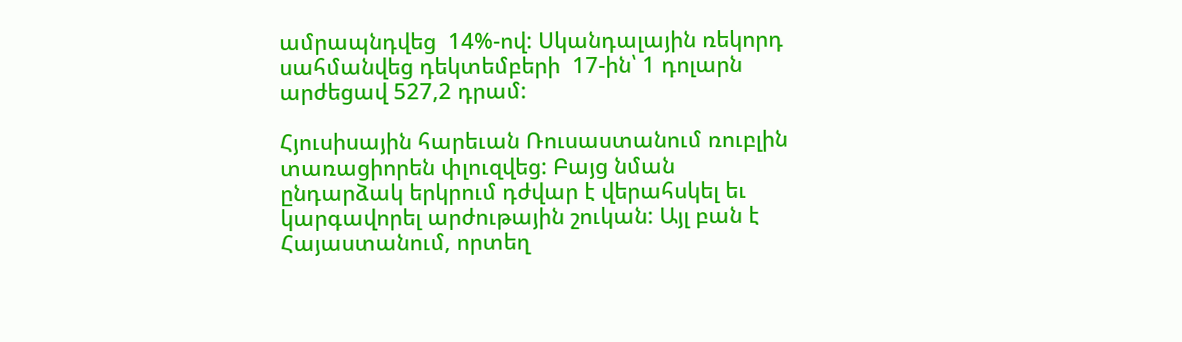ամրապնդվեց  14%-ով: Սկանդալային ռեկորդ սահմանվեց դեկտեմբերի  17-ին՝ 1 դոլարն արժեցավ 527,2 դրամ:

Հյուսիսային հարեւան Ռուսաստանում ռուբլին տառացիորեն փլուզվեց: Բայց նման  ընդարձակ երկրում դժվար է վերահսկել եւ կարգավորել արժութային շուկան: Այլ բան է Հայաստանում, որտեղ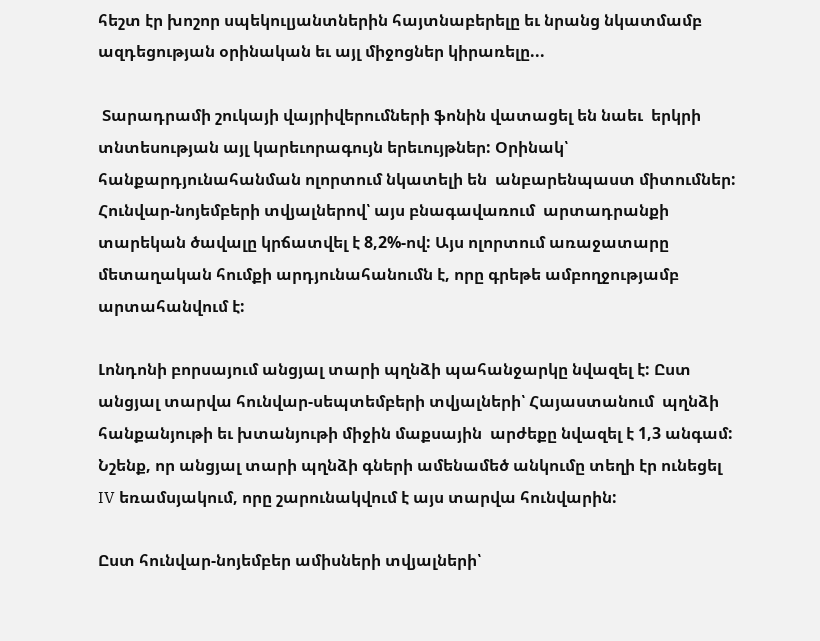հեշտ էր խոշոր սպեկուլյանտներին հայտնաբերելը եւ նրանց նկատմամբ ազդեցության օրինական եւ այլ միջոցներ կիրառելը...

 Տարադրամի շուկայի վայրիվերումների ֆոնին վատացել են նաեւ  երկրի տնտեսության այլ կարեւորագույն երեւույթներ: Օրինակ՝  հանքարդյունահանման ոլորտում նկատելի են  անբարենպաստ միտումներ: Հունվար-նոյեմբերի տվյալներով՝ այս բնագավառում  արտադրանքի տարեկան ծավալը կրճատվել է 8,2%-ով: Այս ոլորտում առաջատարը մետաղական հումքի արդյունահանումն է, որը գրեթե ամբողջությամբ արտահանվում է:

Լոնդոնի բորսայում անցյալ տարի պղնձի պահանջարկը նվազել է: Ըստ անցյալ տարվա հունվար-սեպտեմբերի տվյալների՝ Հայաստանում  պղնձի հանքանյութի եւ խտանյութի միջին մաքսային  արժեքը նվազել է 1,3 անգամ: Նշենք, որ անցյալ տարի պղնձի գների ամենամեծ անկումը տեղի էր ունեցել IV եռամսյակում, որը շարունակվում է այս տարվա հունվարին:

Ըստ հունվար-նոյեմբեր ամիսների տվյալների՝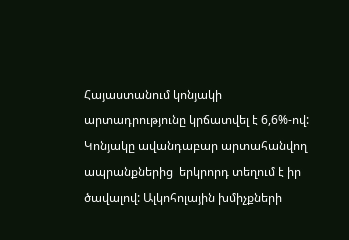Հայաստանում կոնյակի արտադրությունը կրճատվել է 6,6%-ով: Կոնյակը ավանդաբար արտահանվող ապրանքներից  երկրորդ տեղում է իր ծավալով: Ալկոհոլային խմիչքների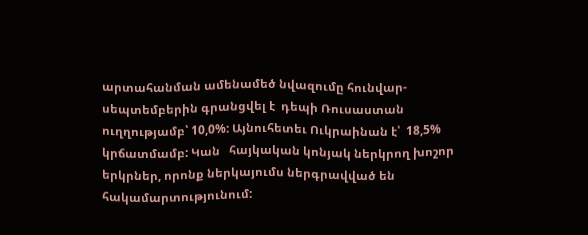արտահանման ամենամեծ նվազումը հունվար-սեպտեմբերին գրանցվել է  դեպի Ռուսաստան ուղղությամբ՝ 10,0%: Այնուհետեւ Ուկրաինան է՝  18,5% կրճատմամբ: Կան   հայկական կոնյակ ներկրող խոշոր երկրներ, որոնք ներկայումս ներգրավված են հակամարտությունում: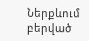Ներքևում բերված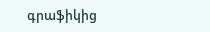գրաֆիկից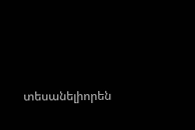տեսանելիորեն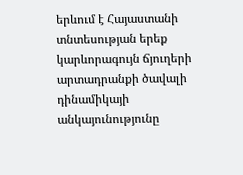երևում է Հայաստանի տնտեսության երեք կարևորագույն ճյուղերի արտադրանքի ծավալի դինամիկայի անկայունությունը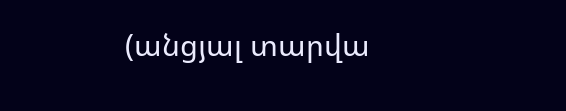(անցյալ տարվա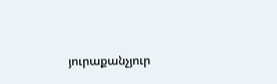յուրաքանչյուր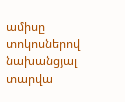ամիսը տոկոսներով նախանցյալ տարվա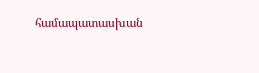համապատասխան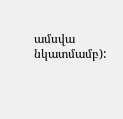ամսվա նկատմամբ):